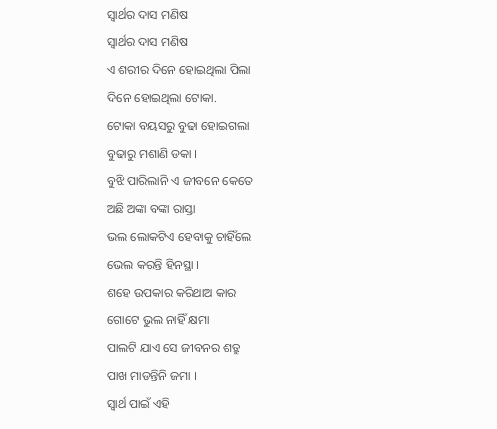ସ୍ୱାର୍ଥର ଦାସ ମଣିଷ
ସ୍ୱାର୍ଥର ଦାସ ମଣିଷ
ଏ ଶରୀର ଦିନେ ହୋଇଥିଲା ପିଲା
ଦିନେ ହୋଇଥିଲା ଟୋକା.
ଟୋକା ବୟସରୁ ବୁଢା ହୋଇଗଲା
ବୁଢାରୁ ମଶାଣି ଡକା ।
ବୁଝି ପାରିଲାନି ଏ ଜୀବନେ କେତେ
ଅଛି ଅଙ୍କା ବଙ୍କା ରାସ୍ତା
ଭଲ ଲୋକଟିଏ ହେବାକୁ ଚାହିଁଲେ
ଭେଲ କରନ୍ତି ହିନସ୍ଥା ।
ଶହେ ଉପକାର କରିଥାଅ କାର
ଗୋଟେ ଭୁଲ ନାହିଁ କ୍ଷମା
ପାଲଟି ଯାଏ ସେ ଜୀବନର ଶତ୍ରୁ
ପାଖ ମାଡନ୍ତିନି ଜମା ।
ସ୍ୱାର୍ଥ ପାଇଁ ଏହି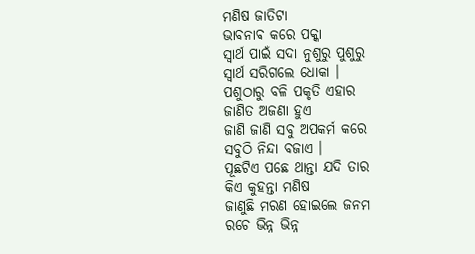ମଣିଷ ଜାତିଟା
ଭାବନାଵ କରେ ପକ୍କା
ସ୍ୱାର୍ଥ ପାଇଁ ସଦା ନୁଶୁରୁ ପୁଶୁରୁ
ସ୍ୱାର୍ଥ ସରିଗଲେ ଧୋକା ।
ପଶୁଠାରୁ ବଳି ପକୃତି ଏହାର
ଜାଣିତ ଅଜଣା ହୁଏ
ଜାଣି ଜାଣି ସବୁ ଅପକର୍ମ କରେ
ସବୁଠି ନିନ୍ଦା ବଜାଏ ।
ପୂଛଟିଏ ପଛେ ଥାନ୍ତା ଯଦି ତାର
କିଏ କୁହନ୍ତା ମଣିଷ
ଜାଣୁଛି ମରଣ ହୋଇଲେ ଜନମ
ରଚେ ଭିନ୍ନ ଭିନ୍ନ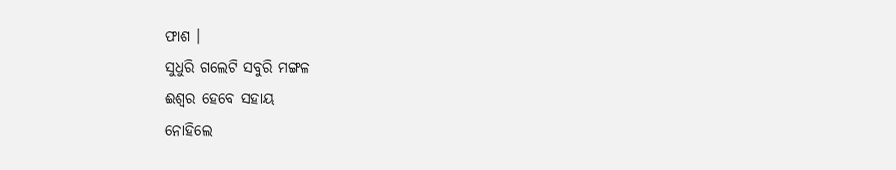ଫାଶ ।
ସୁଧୁରି ଗଲେଟି ସବୁରି ମଙ୍ଗଳ
ଈଶ୍ୱର ହେବେ ସହାୟ
ନୋହିଲେ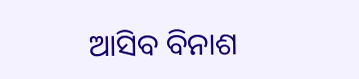ଆସିବ ବିନାଶ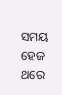ସମୟ
ହେଜ ଥରେ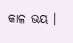କାଳ ଭୟ ।